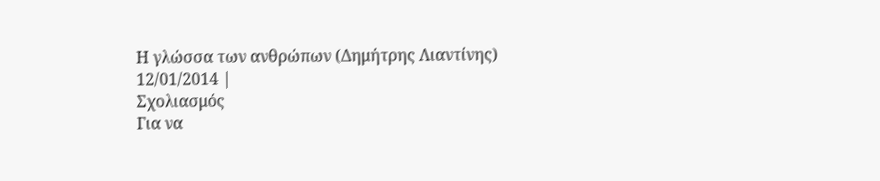Η γλώσσα των ανθρώπων (Δημήτρης Λιαντίνης)
12/01/2014 |
Σχολιασμός
Για να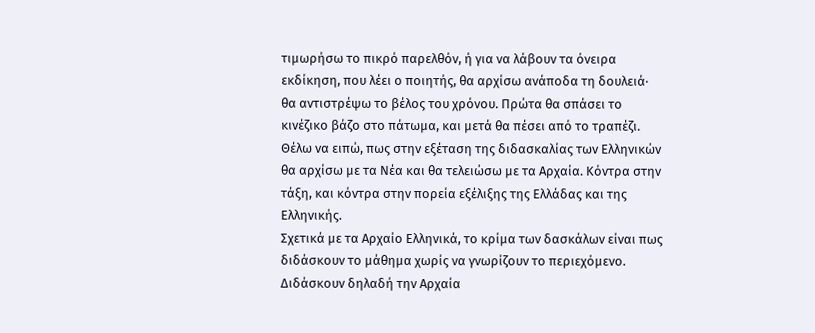τιμωρήσω το πικρό παρελθόν, ή για να λάβουν τα όνειρα εκδίκηση, που λέει ο ποιητής, θα αρχίσω ανάποδα τη δουλειά· θα αντιστρέψω το βέλος του χρόνου. Πρώτα θα σπάσει το κινέζικο βάζο στο πάτωμα, και μετά θα πέσει από το τραπέζι.
Θέλω να ειπώ, πως στην εξέταση της διδασκαλίας των Ελληνικών θα αρχίσω με τα Νέα και θα τελειώσω με τα Αρχαία. Κόντρα στην τάξη, και κόντρα στην πορεία εξέλιξης της Ελλάδας και της Ελληνικής.
Σχετικά με τα Αρχαίο Ελληνικά, το κρίμα των δασκάλων είναι πως διδάσκουν το μάθημα χωρίς να γνωρίζουν το περιεχόμενο. Διδάσκουν δηλαδή την Αρχαία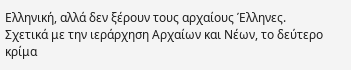Ελληνική, αλλά δεν ξέρουν τους αρχαίους Έλληνες. Σχετικά με την ιεράρχηση Αρχαίων και Νέων, το δεύτερο κρίμα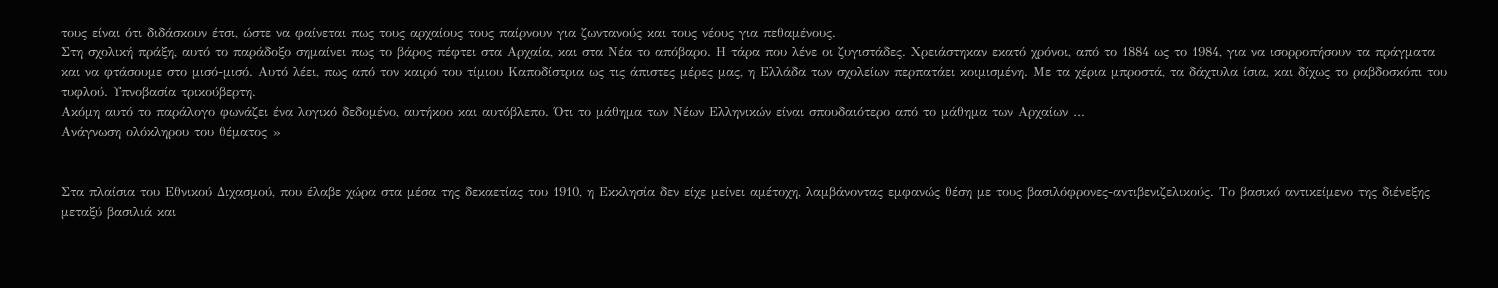τους είναι ότι διδάσκουν έτσι, ώστε να φαίνεται πως τους αρχαίους τους παίρνουν για ζωντανούς και τους νέους για πεθαμένους.
Στη σχολική πράξη, αυτό το παράδοξο σημαίνει πως το βάρος πέφτει στα Αρχαία, και στα Νέα το απόβαρο. Η τάρα που λένε οι ζυγιστάδες. Χρειάστηκαν εκατό χρόνοι, από το 1884 ως το 1984, για να ισορροπήσουν τα πράγματα και να φτάσουμε στο μισό-μισό. Αυτό λέει, πως από τον καιρό του τίμιου Καποδίστρια ως τις άπιστες μέρες μας, η Ελλάδα των σχολείων περπατάει κοιμισμένη. Με τα χέρια μπροστά, τα δάχτυλα ίσια, και δίχως το ραβδοσκόπι του τυφλού. Υπνοβασία τρικούβερτη.
Ακόμη αυτό το παράλογο φωνάζει ένα λογικό δεδομένο, αυτήκοο και αυτόβλεπο. Ότι το μάθημα των Νέων Ελληνικών είναι σπουδαιότερο από το μάθημα των Αρχαίων …
Ανάγνωση ολόκληρου του θέματος »


Στα πλαίσια του Εθνικού Διχασμού, που έλαβε χώρα στα μέσα της δεκαετίας του 1910, η Εκκλησία δεν είχε μείνει αμέτοχη, λαμβάνοντας εμφανώς θέση με τους βασιλόφρονες-αντιβενιζελικούς. Το βασικό αντικείμενο της διένεξης μεταξύ βασιλιά και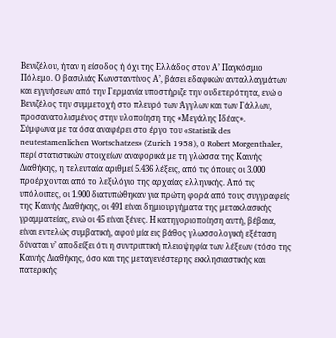Βενιζέλου, ήταν η είσοδος ή όχι της Ελλάδος στον Α’ Παγκόσμιο Πόλεμο. Ο βασιλιάς Κωνσταντίνος Α’, βάσει εδαφικών ανταλλαγμάτων και εγγυήσεων από την Γερμανία υποστήριζε την ουδετερότητα, ενώ ο Βενιζέλος την συμμετοχή στο πλευρό των Άγγλων και των Γάλλων, προσανατολισμένος στην υλοποίηση της «Μεγάλης Ιδέας».
Σύμφωνα με τα όσα αναφέρει στο έργο του «Statistik des neutestamenlichen Wortschatzes» (Zurich 1958), ο Robert Morgenthaler, περί στατιστικών στοιχείων αναφορικά με τη γλώσσα της Καινής Διαθήκης, η τελευταία αριθμεί 5.436 λέξεις, από τις όποιες οι 3.000 προέρχονται από το λεξιλόγιο της αρχαίας ελληνικής. Από τις υπόλοιπες, οι 1.900 διατυπώθηκαν για πρώτη φορά από τους συγγραφείς της Καινής Διαθήκης, οι 491 είναι δημιουργήματα της μετακλασικής γραμματείας, ενώ οι 45 είναι ξένες. Η κατηγοριοποίηση αυτή, βέβαια, είναι εντελώς συμβατική, αφού μία εις βάθος γλωσσολογική εξέταση δύναται ν’ αποδείξει ότι η συντριπτική πλειοψηφία των λέξεων (τόσο της Καινής Διαθήκης, όσο και της μεταγενέστερης εκκλησιαστικής και πατερικής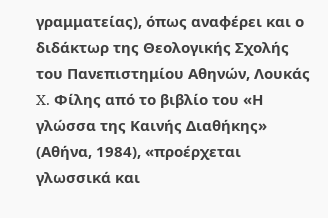γραμματείας), όπως αναφέρει και ο διδάκτωρ της Θεολογικής Σχολής του Πανεπιστημίου Αθηνών, Λουκάς X. Φίλης από το βιβλίο του «Η γλώσσα της Καινής Διαθήκης» (Αθήνα, 1984), «προέρχεται γλωσσικά και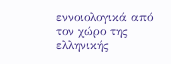εννοιολογικά από τον χώρο της ελληνικής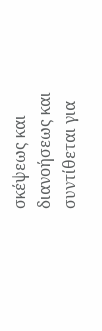σκέψεως και διανοήσεως και συντίθεται για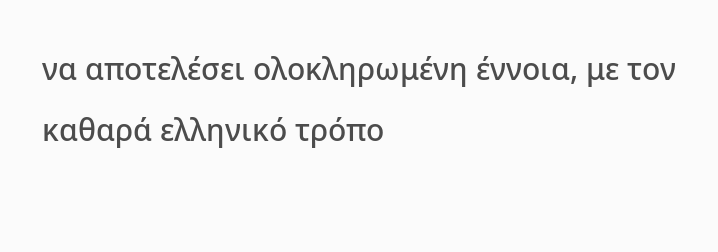να αποτελέσει ολοκληρωμένη έννοια, με τον καθαρά ελληνικό τρόπο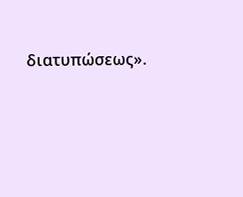διατυπώσεως».